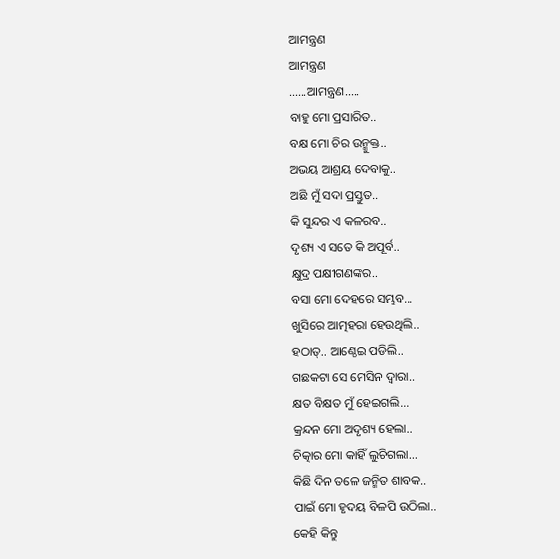ଆମନ୍ତ୍ରଣ
ଆମନ୍ତ୍ରଣ
......ଆମନ୍ତ୍ରଣ.....
ବାହୁ ମୋ ପ୍ରସାରିତ..
ବକ୍ଷ ମୋ ଚିର ଉନ୍ମୁକ୍ତ..
ଅଭୟ ଆଶ୍ରୟ ଦେବାକୁ..
ଅଛି ମୁଁ ସଦା ପ୍ରସ୍ତୁତ..
କି ସୁନ୍ଦର ଏ କଳରବ..
ଦୃଶ୍ୟ ଏ ସତେ କି ଅପୂର୍ବ..
କ୍ଷୁଦ୍ର ପକ୍ଷୀଗଣଙ୍କର..
ବସା ମୋ ଦେହରେ ସମ୍ଭବ...
ଖୁସିରେ ଆତ୍ମହରା ହେଉଥିଲି..
ହଠାତ୍.. ଆଣ୍ଠେଇ ପଡିଲି..
ଗଛକଟା ସେ ମେସିନ ଦ୍ବାରା..
କ୍ଷତ ବିକ୍ଷତ ମୁଁ ହେଇଗଲି...
କ୍ରନ୍ଦନ ମୋ ଅଦୃଶ୍ୟ ହେଲା..
ଚିତ୍କାର ମୋ କାହିଁ ଲୁଚିଗଲା...
କିଛି ଦିନ ତଳେ ଜନ୍ମିତ ଶାବକ..
ପାଇଁ ମୋ ହୃଦୟ ବିଳପି ଉଠିଲା..
କେହି କିନ୍ତୁ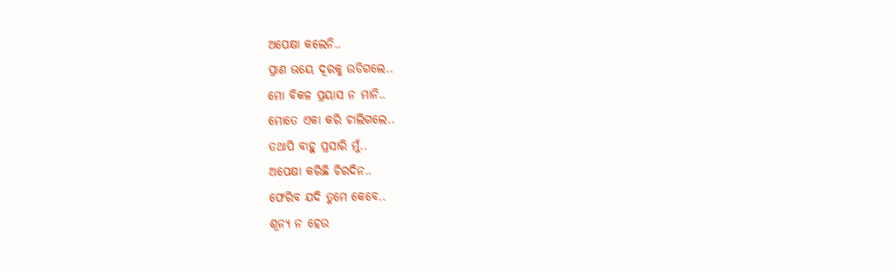ଅପେକ୍ଷା କଲେନି..
ପ୍ରାଣ ଭୟେ ଦୂରକୁ ଉଡିଗଲେ..
ମୋ ବିକଳ ପ୍ରୟାସ ନ ମାନି..
ମୋତେ ଏକା କରି ଚାଲିଗଲେ..
ତଥାପି ବାହୁ ପ୍ରସାରି ମୁଁ..
ଅପେକ୍ଷା କରିଛି ଚିରଦିନ..
ଫେରିବ ଯଦି ତୁମେ କେବେ..
ଶୂନ୍ୟ ନ ହେଉ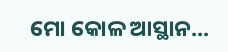ମୋ କୋଳ ଆସ୍ଥାନ...